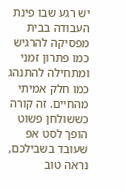יש רגע שבו פינת העבודה בבית מפסיקה להרגיש כמו פתרון זמני ומתחילה להתנהג כמו חלק אמיתי מהחיים. זה קורה כששולחן פשוט הופך לסט אפ שעובד בשבילכם, נראה טוב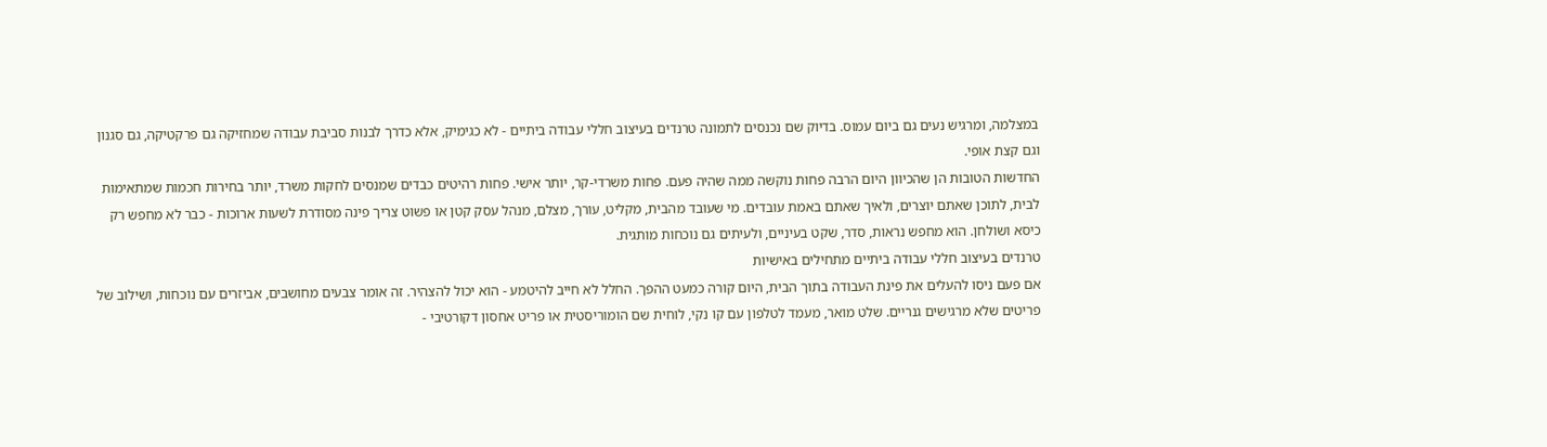במצלמה, ומרגיש נעים גם ביום עמוס. בדיוק שם נכנסים לתמונה טרנדים בעיצוב חללי עבודה ביתיים - לא כגימיק, אלא כדרך לבנות סביבת עבודה שמחזיקה גם פרקטיקה, גם סגנון וגם קצת אופי.
החדשות הטובות הן שהכיוון היום הרבה פחות נוקשה ממה שהיה פעם. פחות משרדי-קר, יותר אישי. פחות רהיטים כבדים שמנסים לחקות משרד, יותר בחירות חכמות שמתאימות לבית, לתוכן שאתם יוצרים, ולאיך שאתם באמת עובדים. מי שעובד מהבית, מקליט, עורך, מצלם, מנהל עסק קטן או פשוט צריך פינה מסודרת לשעות ארוכות - כבר לא מחפש רק כיסא ושולחן. הוא מחפש נראות, סדר, שקט בעיניים, ולעיתים גם נוכחות מותגית.
טרנדים בעיצוב חללי עבודה ביתיים מתחילים באישיות
אם פעם ניסו להעלים את פינת העבודה בתוך הבית, היום קורה כמעט ההפך. החלל לא חייב להיטמע - הוא יכול להצהיר. זה אומר צבעים מחושבים, אביזרים עם נוכחות, ושילוב של פריטים שלא מרגישים גנריים. שלט מואר, מעמד לטלפון עם קו נקי, לוחית שם הומוריסטית או פריט אחסון דקורטיבי -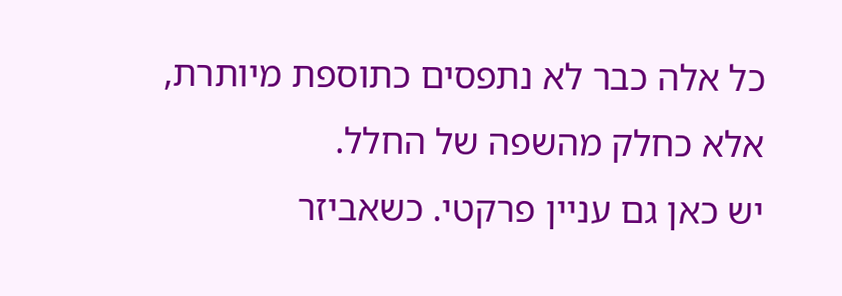כל אלה כבר לא נתפסים כתוספת מיותרת, אלא כחלק מהשפה של החלל.
יש כאן גם עניין פרקטי. כשאביזר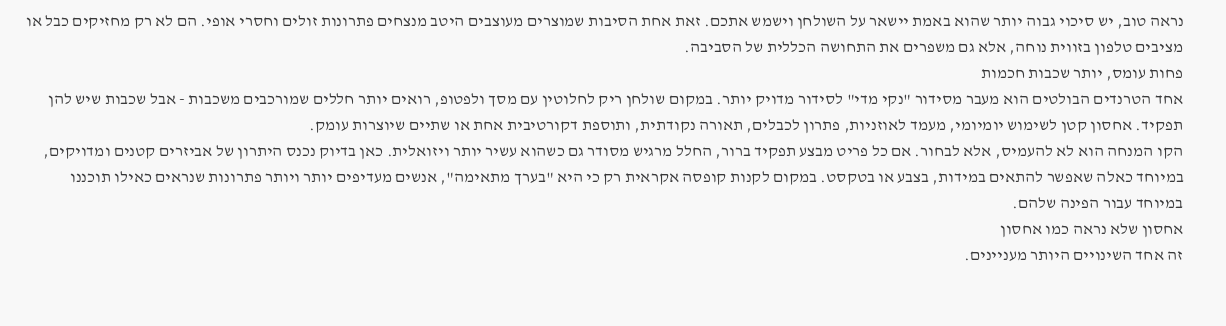נראה טוב, יש סיכוי גבוה יותר שהוא באמת יישאר על השולחן וישמש אתכם. זאת אחת הסיבות שמוצרים מעוצבים היטב מנצחים פתרונות זולים וחסרי אופי. הם לא רק מחזיקים כבל או מציבים טלפון בזווית נוחה, אלא גם משפרים את התחושה הכללית של הסביבה.
פחות עומס, יותר שכבות חכמות
אחד הטרנדים הבולטים הוא מעבר מסידור "נקי מדי" לסידור מדויק יותר. במקום שולחן ריק לחלוטין עם מסך ולפטופ, רואים יותר חללים שמורכבים משכבות - אבל שכבות שיש להן תפקיד. אחסון קטן לשימוש יומיומי, מעמד לאוזניות, פתרון לכבלים, תאורה נקודתית, ותוספת דקורטיבית אחת או שתיים שיוצרות עומק.
הקו המנחה הוא לא להעמיס, אלא לבחור. אם כל פריט מבצע תפקיד ברור, החלל מרגיש מסודר גם כשהוא עשיר יותר ויזואלית. כאן בדיוק נכנס היתרון של אביזרים קטנים ומדויקים, במיוחד כאלה שאפשר להתאים במידות, בצבע או בטקסט. במקום לקנות קופסה אקראית רק כי היא "בערך מתאימה", אנשים מעדיפים יותר ויותר פתרונות שנראים כאילו תוכננו במיוחד עבור הפינה שלהם.
אחסון שלא נראה כמו אחסון
זה אחד השינויים היותר מעניינים.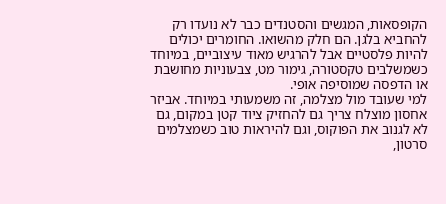הקופסאות, המגשים והסטנדים כבר לא נועדו רק להחביא בלגן. הם חלק מהשואו. החומרים יכולים להיות פלסטיים אבל להרגיש מאוד עיצוביים, במיוחד כשמשלבים טקסטורה, גימור מט, צבעוניות מחושבת או הדפסה שמוסיפה אופי.
למי שעובד מול מצלמה, זה משמעותי במיוחד. אביזר אחסון מוצלח צריך גם להחזיק ציוד קטן במקום, גם לא לגנוב את הפוקוס, וגם להיראות טוב כשמצלמים סרטון,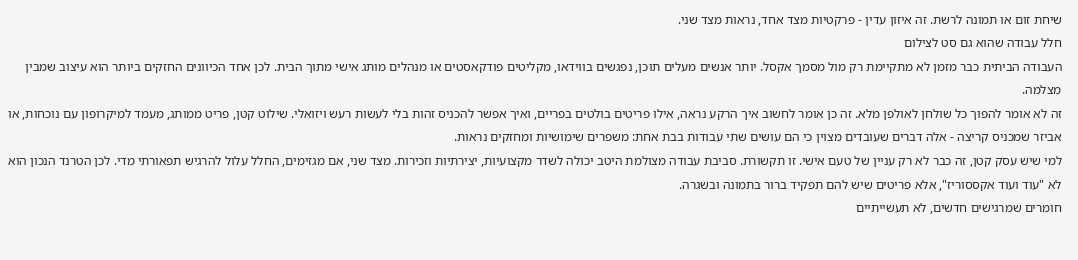שיחת זום או תמונה לרשת. זה איזון עדין - פרקטיות מצד אחד, נראות מצד שני.
חלל עבודה שהוא גם סט לצילום
העבודה הביתית כבר מזמן לא מתקיימת רק מול מסמך אקסל. יותר אנשים מעלים תוכן, נפגשים בווידאו, מקליטים פודקאסטים או מנהלים מותג אישי מתוך הבית. לכן אחד הכיוונים החזקים ביותר הוא עיצוב שמבין מצלמה.
זה לא אומר להפוך כל שולחן לאולפן מלא. זה כן אומר לחשוב איך הרקע נראה, אילו פריטים בולטים בפריים, ואיך אפשר להכניס זהות בלי לעשות רעש ויזואלי. שילוט קטן, פריט ממותג, מעמד למיקרופון עם נוכחות, או אביזר שמכניס קריצה - אלה דברים שעובדים מצוין כי הם עושים שתי עבודות בבת אחת: משפרים שימושיות ומחזקים נראות.
למי שיש עסק קטן, זה כבר לא רק עניין של טעם אישי. זו תקשורת. סביבת עבודה מצולמת היטב יכולה לשדר מקצועיות, יצירתיות וזכירות. מצד שני, אם מגזימים, החלל עלול להרגיש תפאורתי מדי. לכן הטרנד הנכון הוא לא "עוד ועוד אקססוריז", אלא פריטים שיש להם תפקיד ברור בתמונה ובשגרה.
חומרים שמרגישים חדשים, לא תעשייתיים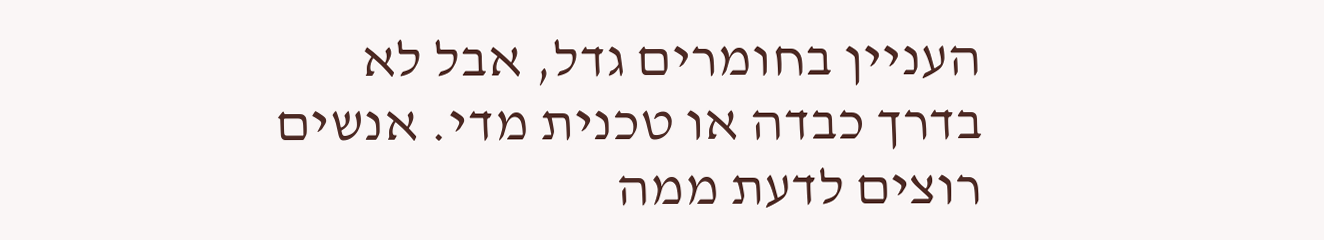העניין בחומרים גדל, אבל לא בדרך כבדה או טכנית מדי. אנשים רוצים לדעת ממה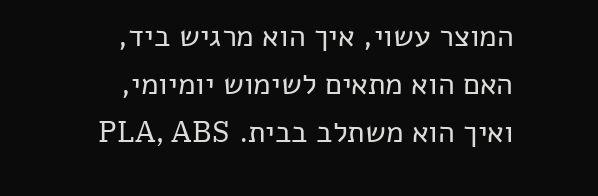המוצר עשוי, איך הוא מרגיש ביד, האם הוא מתאים לשימוש יומיומי, ואיך הוא משתלב בבית. PLA, ABS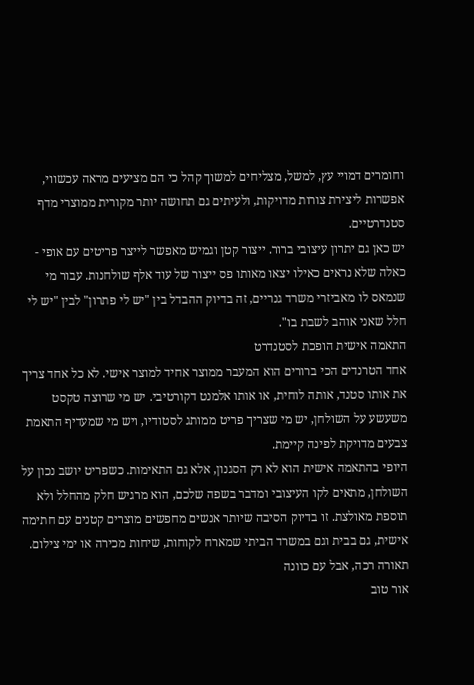וחומרים דמויי עץ, למשל, מצליחים למשוך קהל כי הם מציעים מראה עכשווי, אפשרות ליצירת צורות מדויקות, ולעיתים גם תחושה יותר מקורית ממוצרי מדף סטנדרטיים.
יש כאן גם יתרון עיצובי ברור. ייצור קטן וגמיש מאפשר לייצר פריטים עם אופי - כאלה שלא נראים כאילו יצאו מאותו פס ייצור של עוד אלף שולחנות. עבור מי שנמאס לו מאביזרי משרד גנריים, זה בדיוק ההבדל בין "יש לי פתרון" לבין "יש לי חלל שאני אוהב לשבת בו".
התאמה אישית הופכת לסטנדרט
אחד הטרנדים הכי ברורים הוא המעבר ממוצר אחיד למוצר אישי. לא כל אחד צריך את אותו סטנד, אותה לוחית, או אותו אלמנט דקורטיבי. יש מי שרוצה טקסט משעשע על השולחן, יש מי שצריך פריט ממותג לסטודיו, ויש מי שמעדיף התאמת צבעים מדויקת לפינה קיימת.
היופי בהתאמה אישית הוא לא רק הסגנון, אלא גם התאימות. כשפריט יושב נכון על השולחן, מתאים לקו העיצובי ומדבר בשפה שלכם, הוא מרגיש חלק מהחלל ולא תוספת מאולצת. זו בדיוק הסיבה שיותר אנשים מחפשים מוצרים קטנים עם חתימה אישית, גם בבית וגם במשרד הביתי שמארח לקוחות, שיחות מכירה או ימי צילום.
תאורה רכה, אבל עם כוונה
אור טוב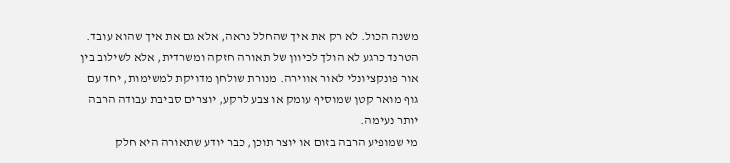משנה הכול. לא רק את איך שהחלל נראה, אלא גם את איך שהוא עובד. הטרנד כרגע לא הולך לכיוון של תאורה חזקה ומשרדית, אלא לשילוב בין אור פונקציונלי לאור אווירה. מנורת שולחן מדויקת למשימות, יחד עם גוף מואר קטן שמוסיף עומק או צבע לרקע, יוצרים סביבת עבודה הרבה יותר נעימה.
מי שמופיע הרבה בזום או יוצר תוכן, כבר יודע שתאורה היא חלק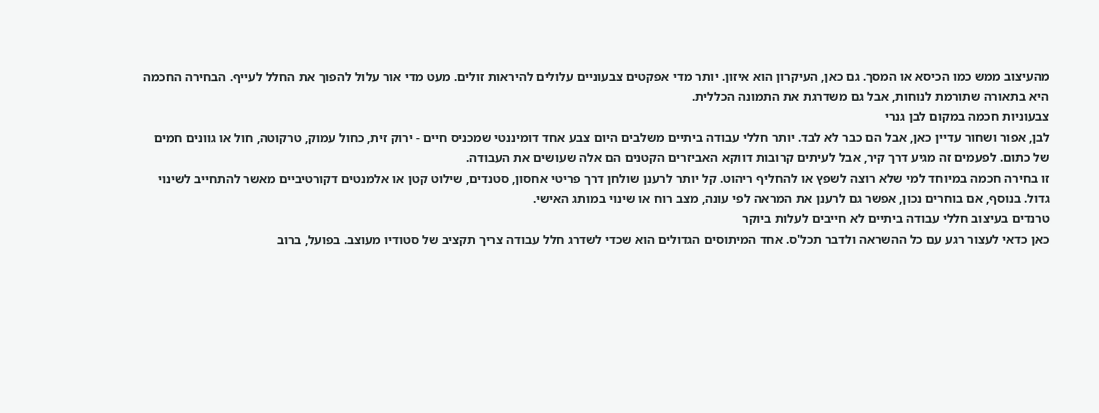מהעיצוב ממש כמו הכיסא או המסך. גם כאן, העיקרון הוא איזון. יותר מדי אפקטים צבעוניים עלולים להיראות זולים. מעט מדי אור עלול להפוך את החלל לעייף. הבחירה החכמה היא בתאורה שתורמת לנוחות, אבל גם משדרגת את התמונה הכללית.
צבעוניות חכמה במקום לבן גנרי
לבן, אפור ושחור עדיין כאן, אבל הם כבר לא לבד. יותר חללי עבודה ביתיים משלבים היום צבע אחד דומיננטי שמכניס חיים - ירוק זית, כחול עמוק, טרקוטה, חול או גוונים חמים של כתום. לפעמים זה מגיע דרך קיר, אבל לעיתים קרובות דווקא האביזרים הקטנים הם אלה שעושים את העבודה.
זו בחירה חכמה במיוחד למי שלא רוצה לשפץ או להחליף ריהוט. קל יותר לרענן שולחן דרך פריטי אחסון, סטנדים, שילוט קטן או אלמנטים דקורטיביים מאשר להתחייב לשינוי גדול. בנוסף, אם בוחרים נכון, אפשר גם לרענן את המראה לפי עונה, מצב רוח או שינוי במותג האישי.
טרנדים בעיצוב חללי עבודה ביתיים לא חייבים לעלות ביוקר
כאן כדאי לעצור רגע עם כל ההשראה ולדבר תכל'ס. אחד המיתוסים הגדולים הוא שכדי לשדרג חלל עבודה צריך תקציב של סטודיו מעוצב. בפועל, ברוב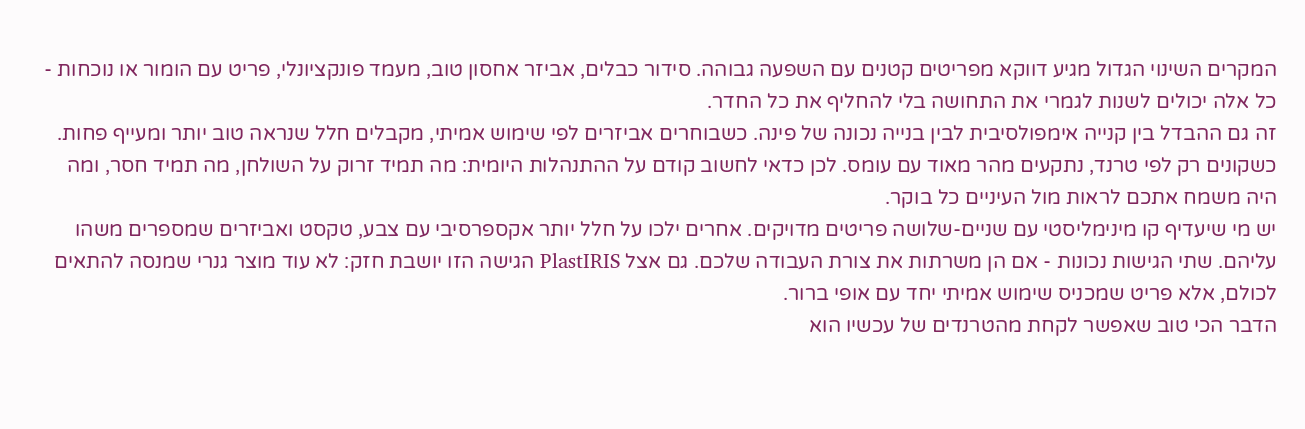המקרים השינוי הגדול מגיע דווקא מפריטים קטנים עם השפעה גבוהה. סידור כבלים, אביזר אחסון טוב, מעמד פונקציונלי, פריט עם הומור או נוכחות - כל אלה יכולים לשנות לגמרי את התחושה בלי להחליף את כל החדר.
זה גם ההבדל בין קנייה אימפולסיבית לבין בנייה נכונה של פינה. כשבוחרים אביזרים לפי שימוש אמיתי, מקבלים חלל שנראה טוב יותר ומעייף פחות. כשקונים רק לפי טרנד, נתקעים מהר מאוד עם עומס. לכן כדאי לחשוב קודם על ההתנהלות היומית: מה תמיד זרוק על השולחן, מה תמיד חסר, ומה היה משמח אתכם לראות מול העיניים כל בוקר.
יש מי שיעדיף קו מינימליסטי עם שניים-שלושה פריטים מדויקים. אחרים ילכו על חלל יותר אקספרסיבי עם צבע, טקסט ואביזרים שמספרים משהו עליהם. שתי הגישות נכונות - אם הן משרתות את צורת העבודה שלכם. גם אצל PlastIRIS הגישה הזו יושבת חזק: לא עוד מוצר גנרי שמנסה להתאים לכולם, אלא פריט שמכניס שימוש אמיתי יחד עם אופי ברור.
הדבר הכי טוב שאפשר לקחת מהטרנדים של עכשיו הוא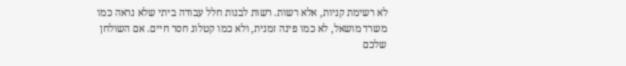לא רשימת קניות, אלא רשות. רשות לבנות חלל עבודה ביתי שלא נראה כמו משרד מושאל, לא כמו פינה זמנית, ולא כמו קטלוג חסר חיים. אם השולחן שלכם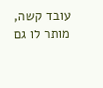עובד קשה, מותר לו גם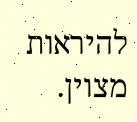להיראות מצוין.